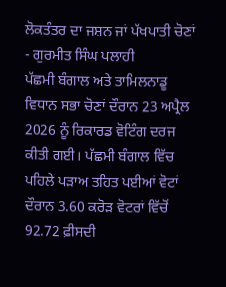ਲੋਕਤੰਤਰ ਦਾ ਜਸ਼ਨ ਜਾਂ ਪੱਖਪਾਤੀ ਚੋਣਾਂ - ਗੁਰਮੀਤ ਸਿੰਘ ਪਲਾਹੀ
ਪੱਛਮੀ ਬੰਗਾਲ ਅਤੇ ਤਾਮਿਲਨਾਡੂ ਵਿਧਾਨ ਸਭਾ ਚੋਣਾਂ ਦੌਰਾਨ 23 ਅਪ੍ਰੈਲ 2026 ਨੂੰ ਰਿਕਾਰਡ ਵੋਟਿੰਗ ਦਰਜ ਕੀਤੀ ਗਈ। ਪੱਛਮੀ ਬੰਗਾਲ ਵਿੱਚ ਪਹਿਲੇ ਪੜਾਅ ਤਹਿਤ ਪਈਆਂ ਵੋਟਾਂ ਦੌਰਾਨ 3.60 ਕਰੋੜ ਵੋਟਰਾਂ ਵਿੱਚੋਂ 92.72 ਫ਼ੀਸਦੀ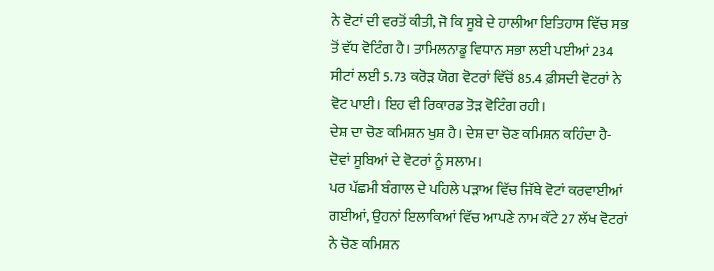ਨੇ ਵੋਟਾਂ ਦੀ ਵਰਤੋਂ ਕੀਤੀ, ਜੋ ਕਿ ਸੂਬੇ ਦੇ ਹਾਲੀਆ ਇਤਿਹਾਸ ਵਿੱਚ ਸਭ ਤੋਂ ਵੱਧ ਵੋਟਿੰਗ ਹੈ। ਤਾਮਿਲਨਾਡੂ ਵਿਧਾਨ ਸਭਾ ਲਈ ਪਈਆਂ 234 ਸੀਟਾਂ ਲਈ 5.73 ਕਰੋੜ ਯੋਗ ਵੋਟਰਾਂ ਵਿੱਚੋਂ 85.4 ਫ਼ੀਸਦੀ ਵੋਟਰਾਂ ਨੇ ਵੋਟ ਪਾਈ। ਇਹ ਵੀ ਰਿਕਾਰਡ ਤੋੜ ਵੋਟਿੰਗ ਰਹੀ।
ਦੇਸ਼ ਦਾ ਚੋਣ ਕਮਿਸ਼ਨ ਖੁਸ਼ ਹੈ। ਦੇਸ਼ ਦਾ ਚੋਣ ਕਮਿਸ਼ਨ ਕਹਿੰਦਾ ਹੈ- ਦੋਵਾਂ ਸੂਬਿਆਂ ਦੇ ਵੋਟਰਾਂ ਨੂੰ ਸਲਾਮ।
ਪਰ ਪੱਛਮੀ ਬੰਗਾਲ ਦੇ ਪਹਿਲੇ ਪੜਾਅ ਵਿੱਚ ਜਿੱਥੇ ਵੋਟਾਂ ਕਰਵਾਈਆਂ ਗਈਆਂ, ਉਹਨਾਂ ਇਲਾਕਿਆਂ ਵਿੱਚ ਆਪਣੇ ਨਾਮ ਕੱਟੇ 27 ਲੱਖ ਵੋਟਰਾਂ ਨੇ ਚੋਣ ਕਮਿਸ਼ਨ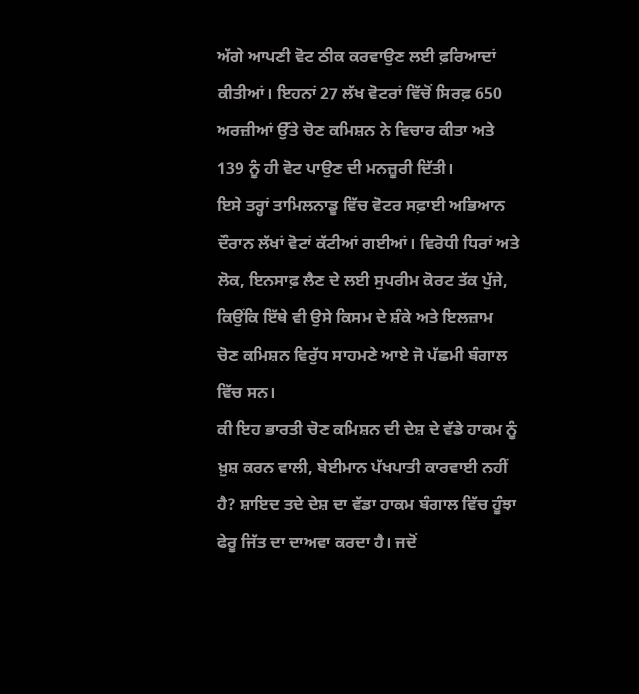ਅੱਗੇ ਆਪਣੀ ਵੋਟ ਠੀਕ ਕਰਵਾਉਣ ਲਈ ਫ਼ਰਿਆਦਾਂ ਕੀਤੀਆਂ। ਇਹਨਾਂ 27 ਲੱਖ ਵੋਟਰਾਂ ਵਿੱਚੋਂ ਸਿਰਫ਼ 650 ਅਰਜ਼ੀਆਂ ਉੱਤੇ ਚੋਣ ਕਮਿਸ਼ਨ ਨੇ ਵਿਚਾਰ ਕੀਤਾ ਅਤੇ 139 ਨੂੰ ਹੀ ਵੋਟ ਪਾਉਣ ਦੀ ਮਨਜ਼ੂਰੀ ਦਿੱਤੀ।
ਇਸੇ ਤਰ੍ਹਾਂ ਤਾਮਿਲਨਾਡੂ ਵਿੱਚ ਵੋਟਰ ਸਫ਼ਾਈ ਅਭਿਆਨ ਦੌਰਾਨ ਲੱਖਾਂ ਵੋਟਾਂ ਕੱਟੀਆਂ ਗਈਆਂ। ਵਿਰੋਧੀ ਧਿਰਾਂ ਅਤੇ ਲੋਕ, ਇਨਸਾਫ਼ ਲੈਣ ਦੇ ਲਈ ਸੁਪਰੀਮ ਕੋਰਟ ਤੱਕ ਪੁੱਜੇ, ਕਿਉਂਕਿ ਇੱਥੇ ਵੀ ਉਸੇ ਕਿਸਮ ਦੇ ਸ਼ੰਕੇ ਅਤੇ ਇਲਜ਼ਾਮ ਚੋਣ ਕਮਿਸ਼ਨ ਵਿਰੁੱਧ ਸਾਹਮਣੇ ਆਏ ਜੋ ਪੱਛਮੀ ਬੰਗਾਲ ਵਿੱਚ ਸਨ।
ਕੀ ਇਹ ਭਾਰਤੀ ਚੋਣ ਕਮਿਸ਼ਨ ਦੀ ਦੇਸ਼ ਦੇ ਵੱਡੇ ਹਾਕਮ ਨੂੰ ਖ਼ੁਸ਼ ਕਰਨ ਵਾਲੀ, ਬੇਈਮਾਨ ਪੱਖਪਾਤੀ ਕਾਰਵਾਈ ਨਹੀਂ ਹੈ? ਸ਼ਾਇਦ ਤਦੇ ਦੇਸ਼ ਦਾ ਵੱਡਾ ਹਾਕਮ ਬੰਗਾਲ ਵਿੱਚ ਹੂੰਝਾ ਫੇਰੂ ਜਿੱਤ ਦਾ ਦਾਅਵਾ ਕਰਦਾ ਹੈ। ਜਦੋਂ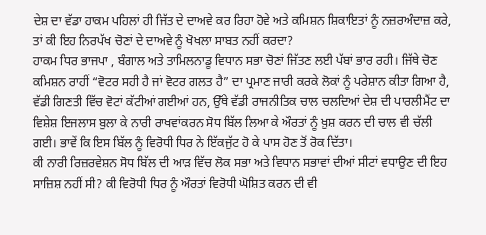ਦੇਸ਼ ਦਾ ਵੱਡਾ ਹਾਕਮ ਪਹਿਲਾਂ ਹੀ ਜਿੱਤ ਦੇ ਦਾਅਵੇ ਕਰ ਰਿਹਾ ਹੋਵੇ ਅਤੇ ਕਮਿਸ਼ਨ ਸ਼ਿਕਾਇਤਾਂ ਨੂੰ ਨਜ਼ਰਅੰਦਾਜ਼ ਕਰੇ, ਤਾਂ ਕੀ ਇਹ ਨਿਰਪੱਖ ਚੋਣਾਂ ਦੇ ਦਾਅਵੇ ਨੂੰ ਖੋਖਲਾ ਸਾਬਤ ਨਹੀਂ ਕਰਦਾ?
ਹਾਕਮ ਧਿਰ ਭਾਜਪਾ , ਬੰਗਾਲ ਅਤੇ ਤਾਮਿਲਨਾਡੂ ਵਿਧਾਨ ਸਭਾ ਚੋਣਾਂ ਜਿੱਤਣ ਲਈ ਪੱਬਾਂ ਭਾਰ ਰਹੀ। ਜਿੱਥੇ ਚੋਣ ਕਮਿਸ਼ਨ ਰਾਹੀਂ “ਵੋਟਰ ਸਹੀ ਹੈ ਜਾਂ ਵੋਟਰ ਗਲਤ ਹੈ” ਦਾ ਪ੍ਰਮਾਣ ਜਾਰੀ ਕਰਕੇ ਲੋਕਾਂ ਨੂੰ ਪਰੇਸ਼ਾਨ ਕੀਤਾ ਗਿਆ ਹੈ, ਵੱਡੀ ਗਿਣਤੀ ਵਿੱਚ ਵੋਟਾਂ ਕੱਟੀਆਂ ਗਈਆਂ ਹਨ, ਉੱਥੇ ਵੱਡੀ ਰਾਜਨੀਤਿਕ ਚਾਲ ਚਲਦਿਆਂ ਦੇਸ਼ ਦੀ ਪਾਰਲੀਮੈਂਟ ਦਾ ਵਿਸ਼ੇਸ਼ ਇਜਲਾਸ ਬੁਲਾ ਕੇ ਨਾਰੀ ਰਾਖਵਾਂਕਰਨ ਸੋਧ ਬਿੱਲ ਲਿਆ ਕੇ ਔਰਤਾਂ ਨੂੰ ਖ਼ੁਸ਼ ਕਰਨ ਦੀ ਚਾਲ ਵੀ ਚੱਲੀ ਗਈ। ਭਾਵੇਂ ਕਿ ਇਸ ਬਿੱਲ ਨੂੰ ਵਿਰੋਧੀ ਧਿਰ ਨੇ ਇੱਕਜੁੱਟ ਹੋ ਕੇ ਪਾਸ ਹੋਣ ਤੋਂ ਰੋਕ ਦਿੱਤਾ।
ਕੀ ਨਾਰੀ ਰਿਜ਼ਰਵੇਸ਼ਨ ਸੋਧ ਬਿੱਲ ਦੀ ਆੜ ਵਿੱਚ ਲੋਕ ਸਭਾ ਅਤੇ ਵਿਧਾਨ ਸਭਾਵਾਂ ਦੀਆਂ ਸੀਟਾਂ ਵਧਾਉਣ ਦੀ ਇਹ ਸਾਜ਼ਿਸ਼ ਨਹੀਂ ਸੀ? ਕੀ ਵਿਰੋਧੀ ਧਿਰ ਨੂੰ ਔਰਤਾਂ ਵਿਰੋਧੀ ਘੋਸ਼ਿਤ ਕਰਨ ਦੀ ਵੀ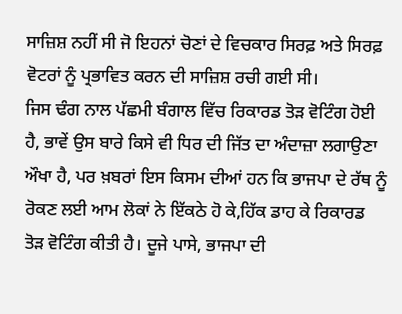ਸਾਜ਼ਿਸ਼ ਨਹੀਂ ਸੀ ਜੋ ਇਹਨਾਂ ਚੋਣਾਂ ਦੇ ਵਿਚਕਾਰ ਸਿਰਫ਼ ਅਤੇ ਸਿਰਫ਼ ਵੋਟਰਾਂ ਨੂੰ ਪ੍ਰਭਾਵਿਤ ਕਰਨ ਦੀ ਸਾਜ਼ਿਸ਼ ਰਚੀ ਗਈ ਸੀ।
ਜਿਸ ਢੰਗ ਨਾਲ ਪੱਛਮੀ ਬੰਗਾਲ ਵਿੱਚ ਰਿਕਾਰਡ ਤੋੜ ਵੋਟਿੰਗ ਹੋਈ ਹੈ, ਭਾਵੇਂ ਉਸ ਬਾਰੇ ਕਿਸੇ ਵੀ ਧਿਰ ਦੀ ਜਿੱਤ ਦਾ ਅੰਦਾਜ਼ਾ ਲਗਾਉਣਾ ਔਖਾ ਹੈ, ਪਰ ਖ਼ਬਰਾਂ ਇਸ ਕਿਸਮ ਦੀਆਂ ਹਨ ਕਿ ਭਾਜਪਾ ਦੇ ਰੱਥ ਨੂੰ ਰੋਕਣ ਲਈ ਆਮ ਲੋਕਾਂ ਨੇ ਇੱਕਠੇ ਹੋ ਕੇ,ਹਿੱਕ ਡਾਹ ਕੇ ਰਿਕਾਰਡ ਤੋੜ ਵੋਟਿੰਗ ਕੀਤੀ ਹੈ। ਦੂਜੇ ਪਾਸੇ, ਭਾਜਪਾ ਦੀ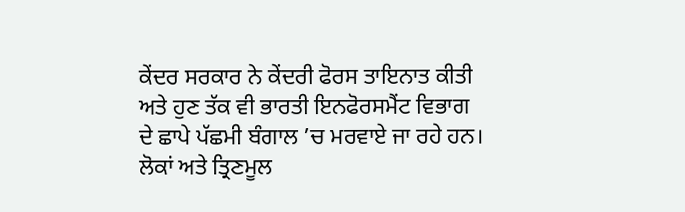ਕੇਂਦਰ ਸਰਕਾਰ ਨੇ ਕੇਂਦਰੀ ਫੋਰਸ ਤਾਇਨਾਤ ਕੀਤੀ ਅਤੇ ਹੁਣ ਤੱਕ ਵੀ ਭਾਰਤੀ ਇਨਫੋਰਸਮੈਂਟ ਵਿਭਾਗ ਦੇ ਛਾਪੇ ਪੱਛਮੀ ਬੰਗਾਲ ’ਚ ਮਰਵਾਏ ਜਾ ਰਹੇ ਹਨ। ਲੋਕਾਂ ਅਤੇ ਤ੍ਰਿਣਮੂਲ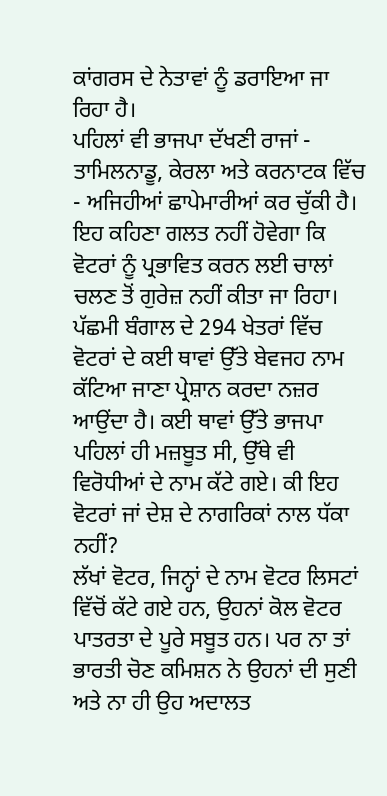ਕਾਂਗਰਸ ਦੇ ਨੇਤਾਵਾਂ ਨੂੰ ਡਰਾਇਆ ਜਾ ਰਿਹਾ ਹੈ।
ਪਹਿਲਾਂ ਵੀ ਭਾਜਪਾ ਦੱਖਣੀ ਰਾਜਾਂ - ਤਾਮਿਲਨਾਡੂ, ਕੇਰਲਾ ਅਤੇ ਕਰਨਾਟਕ ਵਿੱਚ - ਅਜਿਹੀਆਂ ਛਾਪੇਮਾਰੀਆਂ ਕਰ ਚੁੱਕੀ ਹੈ। ਇਹ ਕਹਿਣਾ ਗਲਤ ਨਹੀਂ ਹੋਵੇਗਾ ਕਿ ਵੋਟਰਾਂ ਨੂੰ ਪ੍ਰਭਾਵਿਤ ਕਰਨ ਲਈ ਚਾਲਾਂ ਚਲਣ ਤੋਂ ਗੁਰੇਜ਼ ਨਹੀਂ ਕੀਤਾ ਜਾ ਰਿਹਾ।
ਪੱਛਮੀ ਬੰਗਾਲ ਦੇ 294 ਖੇਤਰਾਂ ਵਿੱਚ ਵੋਟਰਾਂ ਦੇ ਕਈ ਥਾਵਾਂ ਉੱਤੇ ਬੇਵਜਹ ਨਾਮ ਕੱਟਿਆ ਜਾਣਾ ਪ੍ਰੇਸ਼ਾਨ ਕਰਦਾ ਨਜ਼ਰ ਆਉਂਦਾ ਹੈ। ਕਈ ਥਾਵਾਂ ਉੱਤੇ ਭਾਜਪਾ ਪਹਿਲਾਂ ਹੀ ਮਜ਼ਬੂਤ ਸੀ, ਉੱਥੇ ਵੀ ਵਿਰੋਧੀਆਂ ਦੇ ਨਾਮ ਕੱਟੇ ਗਏ। ਕੀ ਇਹ ਵੋਟਰਾਂ ਜਾਂ ਦੇਸ਼ ਦੇ ਨਾਗਰਿਕਾਂ ਨਾਲ ਧੱਕਾ ਨਹੀਂ?
ਲੱਖਾਂ ਵੋਟਰ, ਜਿਨ੍ਹਾਂ ਦੇ ਨਾਮ ਵੋਟਰ ਲਿਸਟਾਂ ਵਿੱਚੋਂ ਕੱਟੇ ਗਏ ਹਨ, ਉਹਨਾਂ ਕੋਲ ਵੋਟਰ ਪਾਤਰਤਾ ਦੇ ਪੂਰੇ ਸਬੂਤ ਹਨ। ਪਰ ਨਾ ਤਾਂ ਭਾਰਤੀ ਚੋਣ ਕਮਿਸ਼ਨ ਨੇ ਉਹਨਾਂ ਦੀ ਸੁਣੀ ਅਤੇ ਨਾ ਹੀ ਉਹ ਅਦਾਲਤ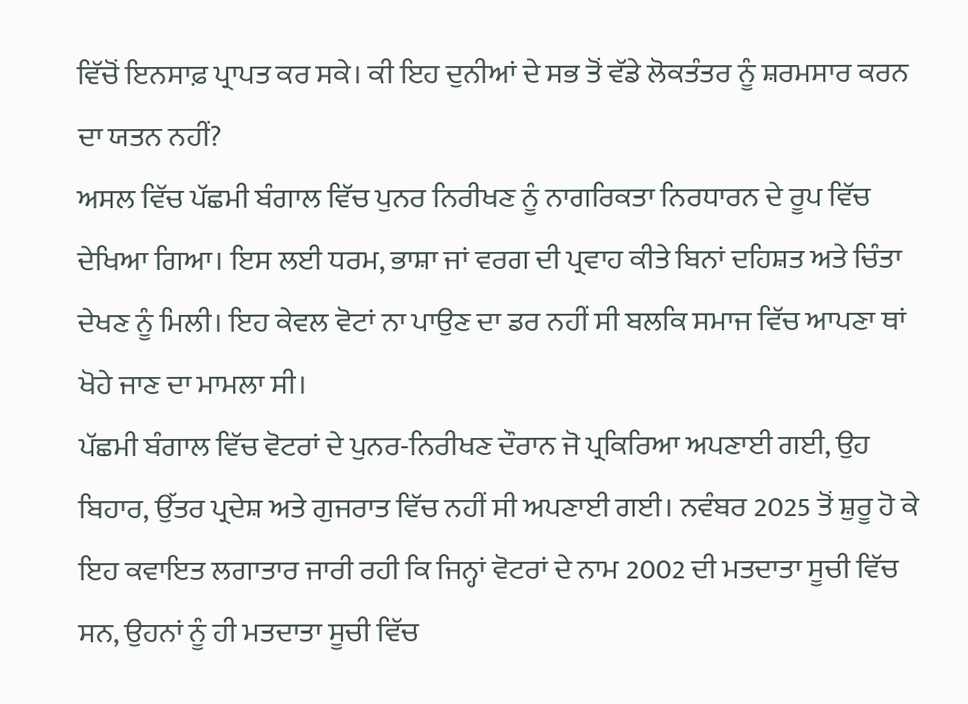ਵਿੱਚੋਂ ਇਨਸਾਫ਼ ਪ੍ਰਾਪਤ ਕਰ ਸਕੇ। ਕੀ ਇਹ ਦੁਨੀਆਂ ਦੇ ਸਭ ਤੋਂ ਵੱਡੇ ਲੋਕਤੰਤਰ ਨੂੰ ਸ਼ਰਮਸਾਰ ਕਰਨ ਦਾ ਯਤਨ ਨਹੀਂ?
ਅਸਲ ਵਿੱਚ ਪੱਛਮੀ ਬੰਗਾਲ ਵਿੱਚ ਪੁਨਰ ਨਿਰੀਖਣ ਨੂੰ ਨਾਗਰਿਕਤਾ ਨਿਰਧਾਰਨ ਦੇ ਰੂਪ ਵਿੱਚ ਦੇਖਿਆ ਗਿਆ। ਇਸ ਲਈ ਧਰਮ, ਭਾਸ਼ਾ ਜਾਂ ਵਰਗ ਦੀ ਪ੍ਰਵਾਹ ਕੀਤੇ ਬਿਨਾਂ ਦਹਿਸ਼ਤ ਅਤੇ ਚਿੰਤਾ ਦੇਖਣ ਨੂੰ ਮਿਲੀ। ਇਹ ਕੇਵਲ ਵੋਟਾਂ ਨਾ ਪਾਉਣ ਦਾ ਡਰ ਨਹੀਂ ਸੀ ਬਲਕਿ ਸਮਾਜ ਵਿੱਚ ਆਪਣਾ ਥਾਂ ਖੋਹੇ ਜਾਣ ਦਾ ਮਾਮਲਾ ਸੀ।
ਪੱਛਮੀ ਬੰਗਾਲ ਵਿੱਚ ਵੋਟਰਾਂ ਦੇ ਪੁਨਰ-ਨਿਰੀਖਣ ਦੌਰਾਨ ਜੋ ਪ੍ਰਕਿਰਿਆ ਅਪਣਾਈ ਗਈ, ਉਹ ਬਿਹਾਰ, ਉੱਤਰ ਪ੍ਰਦੇਸ਼ ਅਤੇ ਗੁਜਰਾਤ ਵਿੱਚ ਨਹੀਂ ਸੀ ਅਪਣਾਈ ਗਈ। ਨਵੰਬਰ 2025 ਤੋਂ ਸ਼ੁਰੂ ਹੋ ਕੇ ਇਹ ਕਵਾਇਤ ਲਗਾਤਾਰ ਜਾਰੀ ਰਹੀ ਕਿ ਜਿਨ੍ਹਾਂ ਵੋਟਰਾਂ ਦੇ ਨਾਮ 2002 ਦੀ ਮਤਦਾਤਾ ਸੂਚੀ ਵਿੱਚ ਸਨ, ਉਹਨਾਂ ਨੂੰ ਹੀ ਮਤਦਾਤਾ ਸੂਚੀ ਵਿੱਚ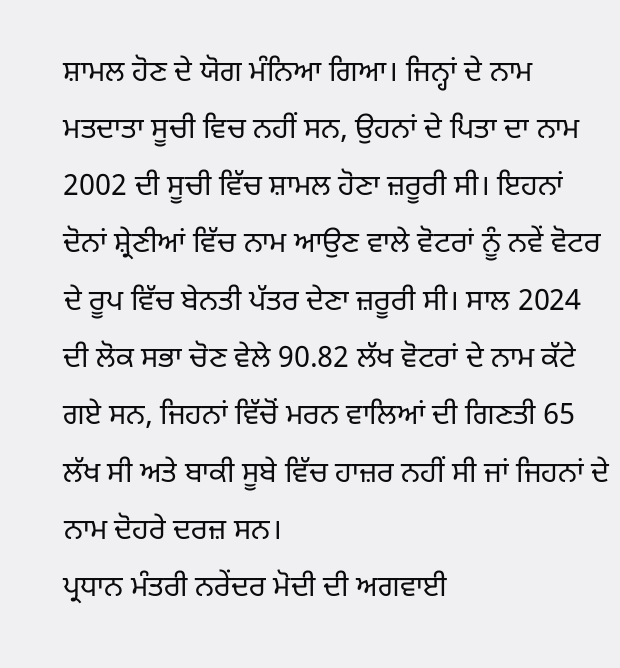ਸ਼ਾਮਲ ਹੋਣ ਦੇ ਯੋਗ ਮੰਨਿਆ ਗਿਆ। ਜਿਨ੍ਹਾਂ ਦੇ ਨਾਮ ਮਤਦਾਤਾ ਸੂਚੀ ਵਿਚ ਨਹੀਂ ਸਨ, ਉਹਨਾਂ ਦੇ ਪਿਤਾ ਦਾ ਨਾਮ 2002 ਦੀ ਸੂਚੀ ਵਿੱਚ ਸ਼ਾਮਲ ਹੋਣਾ ਜ਼ਰੂਰੀ ਸੀ। ਇਹਨਾਂ ਦੋਨਾਂ ਸ਼੍ਰੇਣੀਆਂ ਵਿੱਚ ਨਾਮ ਆਉਣ ਵਾਲੇ ਵੋਟਰਾਂ ਨੂੰ ਨਵੇਂ ਵੋਟਰ ਦੇ ਰੂਪ ਵਿੱਚ ਬੇਨਤੀ ਪੱਤਰ ਦੇਣਾ ਜ਼ਰੂਰੀ ਸੀ। ਸਾਲ 2024 ਦੀ ਲੋਕ ਸਭਾ ਚੋਣ ਵੇਲੇ 90.82 ਲੱਖ ਵੋਟਰਾਂ ਦੇ ਨਾਮ ਕੱਟੇ ਗਏ ਸਨ, ਜਿਹਨਾਂ ਵਿੱਚੋਂ ਮਰਨ ਵਾਲਿਆਂ ਦੀ ਗਿਣਤੀ 65 ਲੱਖ ਸੀ ਅਤੇ ਬਾਕੀ ਸੂਬੇ ਵਿੱਚ ਹਾਜ਼ਰ ਨਹੀਂ ਸੀ ਜਾਂ ਜਿਹਨਾਂ ਦੇ ਨਾਮ ਦੋਹਰੇ ਦਰਜ਼ ਸਨ।
ਪ੍ਰਧਾਨ ਮੰਤਰੀ ਨਰੇਂਦਰ ਮੋਦੀ ਦੀ ਅਗਵਾਈ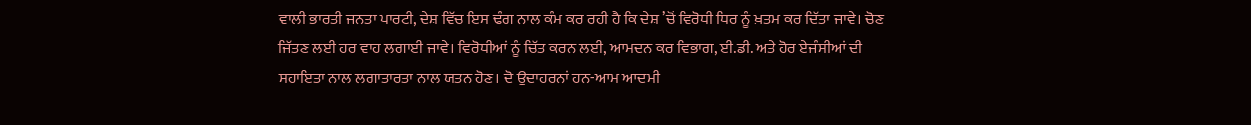ਵਾਲੀ ਭਾਰਤੀ ਜਨਤਾ ਪਾਰਟੀ, ਦੇਸ਼ ਵਿੱਚ ਇਸ ਢੰਗ ਨਾਲ ਕੰਮ ਕਰ ਰਹੀ ਹੈ ਕਿ ਦੇਸ਼ ’ਚੋਂ ਵਿਰੋਧੀ ਧਿਰ ਨੂੰ ਖ਼ਤਮ ਕਰ ਦਿੱਤਾ ਜਾਵੇ। ਚੋਣ ਜਿੱਤਣ ਲਈ ਹਰ ਵਾਹ ਲਗਾਈ ਜਾਵੇ। ਵਿਰੋਧੀਆਂ ਨੂੰ ਚਿੱਤ ਕਰਨ ਲਈ, ਆਮਦਨ ਕਰ ਵਿਭਾਗ, ਈ.ਡੀ. ਅਤੇ ਹੋਰ ਏਜੰਸੀਆਂ ਦੀ ਸਹਾਇਤਾ ਨਾਲ ਲਗਾਤਾਰਤਾ ਨਾਲ ਯਤਨ ਹੋਣ। ਦੋ ਉਦਾਹਰਨਾਂ ਹਨ-ਆਮ ਆਦਮੀ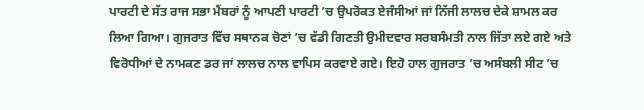ਪਾਰਟੀ ਦੇ ਸੱਤ ਰਾਜ ਸਭਾ ਮੈਂਬਰਾਂ ਨੂੰ ਆਪਣੀ ਪਾਰਟੀ ’ਚ ਉਪਰੋਕਤ ਏਜੰਸੀਆਂ ਜਾਂ ਨਿੱਜੀ ਲਾਲਚ ਦੇਕੇ ਸ਼ਾਮਲ ਕਰ ਲਿਆ ਗਿਆ। ਗੁਜਰਾਤ ਵਿੱਚ ਸਥਾਨਕ ਚੋਣਾਂ ’ਚ ਵੱਡੀ ਗਿਣਤੀ ਉਮੀਦਵਾਰ ਸਰਬਸੰਮਤੀ ਨਾਲ ਜਿੱਤਾ ਲਏ ਗਏ ਅਤੇ ਵਿਰੋਧੀਆਂ ਦੇ ਨਾਮਕਣ ਡਰ ਜਾਂ ਲਾਲਚ ਨਾਲ ਵਾਪਿਸ ਕਰਵਾਏ ਗਏ। ਇਹੋ ਹਾਲ ਗੁਜਰਾਤ ’ਚ ਅਸੰਬਲੀ ਸੀਟ ’ਚ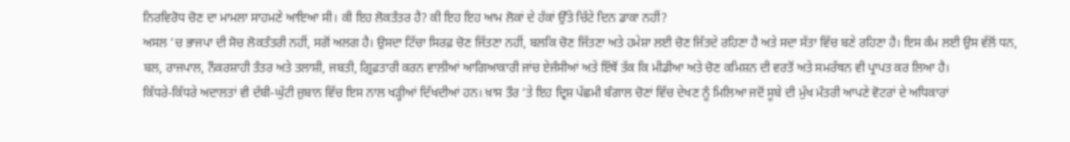ਨਿਰਵਿਰੋਧ ਚੋਣ ਦਾ ਮਾਮਲਾ ਸਾਹਮਣੇ ਆਇਆ ਸੀ। ਕੀ ਇਹ ਲੋਕਤੰਤਰ ਹੈ? ਕੀ ਇਹ ਇਹ ਆਮ ਲੋਕਾਂ ਦੇ ਹੱਕਾਂ ਉੱਤੇ ਚਿੱਟੇ ਦਿਨ ਡਾਕਾ ਨਹੀਂ?
ਅਸਲ ’ਚ ਭਾਜਪਾ ਦੀ ਸੋਚ ਲੋਕਤੰਤਰੀ ਨਹੀਂ, ਸਗੋਂ ਅਲਗ ਹੈ। ਉਸਦਾ ਟਿੱਚਾ ਸਿਰਫ਼ ਚੋਣ ਜਿੱਤਣਾ ਨਹੀਂ, ਬਲਕਿ ਚੋਣ ਜਿੱਤਣਾ ਅਤੇ ਹਮੇਸ਼ਾ ਲਈ ਚੋਣ ਜਿੱਤਦੇ ਰਹਿਣਾ ਹੈ ਅਤੇ ਸਦਾ ਸੱਤਾ ਵਿੱਚ ਬਣੇ ਰਹਿਣਾ ਹੈ। ਇਸ ਕੰਮ ਲਈ ਉਸ ਵੱਲੋਂ ਧਨ, ਬਲ, ਰਾਜਪਾਲ, ਨੌਕਰਸ਼ਾਹੀ ਤੰਤਰ ਅਤੇ ਤਲਾਸ਼ੀ, ਜਬਤੀ, ਗ੍ਰਿਫ਼ਤਾਰੀ ਕਰਨ ਵਾਲੀਆਂ ਆਗਿਆਕਾਰੀ ਜਾਂਚ ਏਜੰਸੀਆਂ ਅਤੇ ਇੱਥੋਂ ਤੱਕ ਕਿ ਮੀਡੀਆ ਅਤੇ ਚੋਣ ਕਮਿਸ਼ਨ ਦੀ ਵਰਤੋਂ ਅਤੇ ਸਮਰੱਥਨ ਵੀ ਪ੍ਰਾਪਤ ਕਰ ਲਿਆ ਹੈ।
ਕਿੱਧਰੇ-ਕਿੱਧਰੇ ਅਦਾਲਤਾਂ ਵੀ ਦੱਬੀ-ਘੁੱਟੀ ਜ਼ੁਬਾਨ ਵਿੱਚ ਇਸ ਨਾਲ ਖੜ੍ਹੀਆਂ ਦਿੱਖਦੀਆਂ ਹਨ। ਖ਼ਾਸ ਤੌਰ ’ਤੇ ਇਹ ਦ੍ਰਿਸ਼ ਪੱਛਮੀ ਬੰਗਾਲ ਚੋਣਾਂ ਵਿੱਚ ਦੇਖਣ ਨੂੰ ਮਿਲਿਆ ਜਦੋਂ ਸੂਬੇ ਦੀ ਮੁੱਖ ਮੰਤਰੀ ਆਪਣੇ ਵੋਟਰਾਂ ਦੇ ਅਧਿਕਾਰਾਂ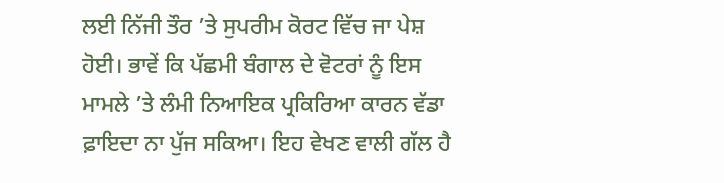ਲਈ ਨਿੱਜੀ ਤੌਰ ’ਤੇ ਸੁਪਰੀਮ ਕੋਰਟ ਵਿੱਚ ਜਾ ਪੇਸ਼ ਹੋਈ। ਭਾਵੇਂ ਕਿ ਪੱਛਮੀ ਬੰਗਾਲ ਦੇ ਵੋਟਰਾਂ ਨੂੰ ਇਸ ਮਾਮਲੇ ’ਤੇ ਲੰਮੀ ਨਿਆਇਕ ਪ੍ਰਕਿਰਿਆ ਕਾਰਨ ਵੱਡਾ ਫ਼ਾਇਦਾ ਨਾ ਪੁੱਜ ਸਕਿਆ। ਇਹ ਵੇਖਣ ਵਾਲੀ ਗੱਲ ਹੈ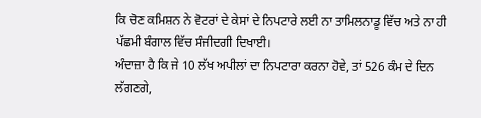ਕਿ ਚੋਣ ਕਮਿਸ਼ਨ ਨੇ ਵੋਟਰਾਂ ਦੇ ਕੇਸਾਂ ਦੇ ਨਿਪਟਾਰੇ ਲਈ ਨਾ ਤਾਮਿਲਨਾਡੂ ਵਿੱਚ ਅਤੇ ਨਾ ਹੀ ਪੱਛਮੀ ਬੰਗਾਲ ਵਿੱਚ ਸੰਜੀਦਗੀ ਦਿਖਾਈ।
ਅੰਦਾਜ਼ਾ ਹੈ ਕਿ ਜੇ 10 ਲੱਖ ਅਪੀਲਾਂ ਦਾ ਨਿਪਟਾਰਾ ਕਰਨਾ ਹੋਵੇ, ਤਾਂ 526 ਕੰਮ ਦੇ ਦਿਨ ਲੱਗਣਗੇ,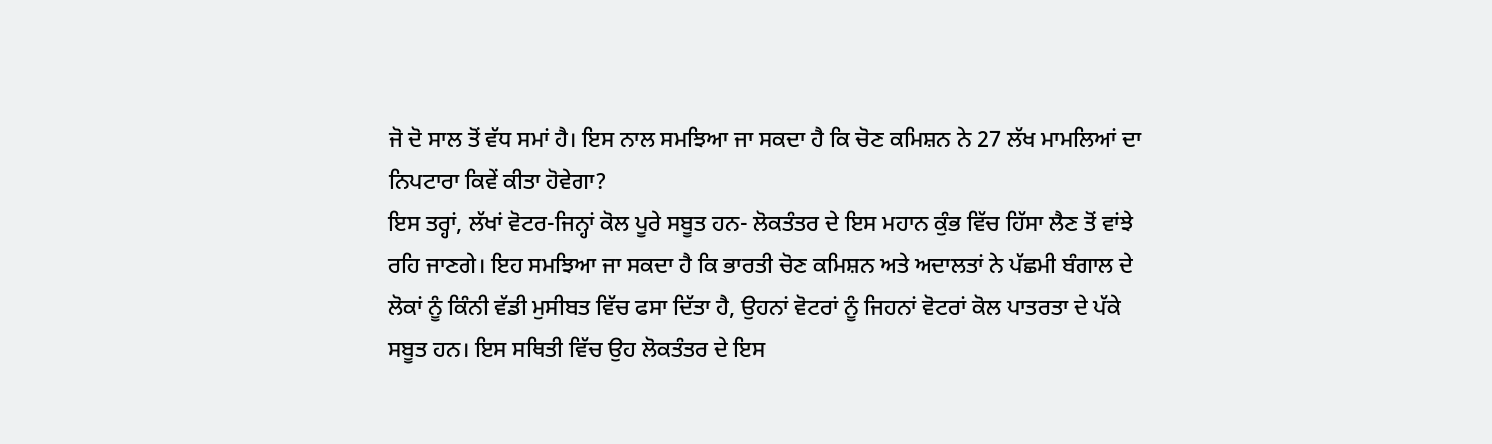ਜੋ ਦੋ ਸਾਲ ਤੋਂ ਵੱਧ ਸਮਾਂ ਹੈ। ਇਸ ਨਾਲ ਸਮਝਿਆ ਜਾ ਸਕਦਾ ਹੈ ਕਿ ਚੋਣ ਕਮਿਸ਼ਨ ਨੇ 27 ਲੱਖ ਮਾਮਲਿਆਂ ਦਾ ਨਿਪਟਾਰਾ ਕਿਵੇਂ ਕੀਤਾ ਹੋਵੇਗਾ?
ਇਸ ਤਰ੍ਹਾਂ, ਲੱਖਾਂ ਵੋਟਰ-ਜਿਨ੍ਹਾਂ ਕੋਲ ਪੂਰੇ ਸਬੂਤ ਹਨ- ਲੋਕਤੰਤਰ ਦੇ ਇਸ ਮਹਾਨ ਕੁੰਭ ਵਿੱਚ ਹਿੱਸਾ ਲੈਣ ਤੋਂ ਵਾਂਝੇ ਰਹਿ ਜਾਣਗੇ। ਇਹ ਸਮਝਿਆ ਜਾ ਸਕਦਾ ਹੈ ਕਿ ਭਾਰਤੀ ਚੋਣ ਕਮਿਸ਼ਨ ਅਤੇ ਅਦਾਲਤਾਂ ਨੇ ਪੱਛਮੀ ਬੰਗਾਲ ਦੇ ਲੋਕਾਂ ਨੂੰ ਕਿੰਨੀ ਵੱਡੀ ਮੁਸੀਬਤ ਵਿੱਚ ਫਸਾ ਦਿੱਤਾ ਹੈ, ਉਹਨਾਂ ਵੋਟਰਾਂ ਨੂੰ ਜਿਹਨਾਂ ਵੋਟਰਾਂ ਕੋਲ ਪਾਤਰਤਾ ਦੇ ਪੱਕੇ ਸਬੂਤ ਹਨ। ਇਸ ਸਥਿਤੀ ਵਿੱਚ ਉਹ ਲੋਕਤੰਤਰ ਦੇ ਇਸ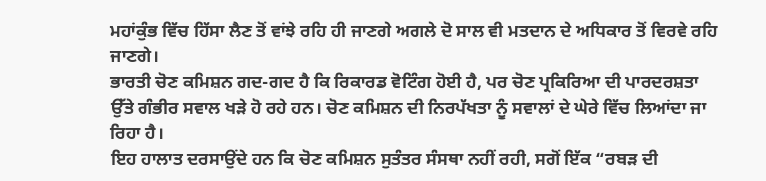ਮਹਾਂਕੁੰਭ ਵਿੱਚ ਹਿੱਸਾ ਲੈਣ ਤੋਂ ਵਾਂਝੇ ਰਹਿ ਹੀ ਜਾਣਗੇ ਅਗਲੇ ਦੋ ਸਾਲ ਵੀ ਮਤਦਾਨ ਦੇ ਅਧਿਕਾਰ ਤੋਂ ਵਿਰਵੇ ਰਹਿ ਜਾਣਗੇ।
ਭਾਰਤੀ ਚੋਣ ਕਮਿਸ਼ਨ ਗਦ-ਗਦ ਹੈ ਕਿ ਰਿਕਾਰਡ ਵੋਟਿੰਗ ਹੋਈ ਹੈ, ਪਰ ਚੋਣ ਪ੍ਰਕਿਰਿਆ ਦੀ ਪਾਰਦਰਸ਼ਤਾ ਉੱਤੇ ਗੰਭੀਰ ਸਵਾਲ ਖੜੇ ਹੋ ਰਹੇ ਹਨ। ਚੋਣ ਕਮਿਸ਼ਨ ਦੀ ਨਿਰਪੱਖਤਾ ਨੂੰ ਸਵਾਲਾਂ ਦੇ ਘੇਰੇ ਵਿੱਚ ਲਿਆਂਦਾ ਜਾ ਰਿਹਾ ਹੈ।
ਇਹ ਹਾਲਾਤ ਦਰਸਾਉਂਦੇ ਹਨ ਕਿ ਚੋਣ ਕਮਿਸ਼ਨ ਸੁਤੰਤਰ ਸੰਸਥਾ ਨਹੀਂ ਰਹੀ, ਸਗੋਂ ਇੱਕ “ਰਬੜ ਦੀ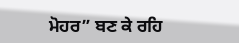ਮੋਹਰ” ਬਣ ਕੇ ਰਹਿ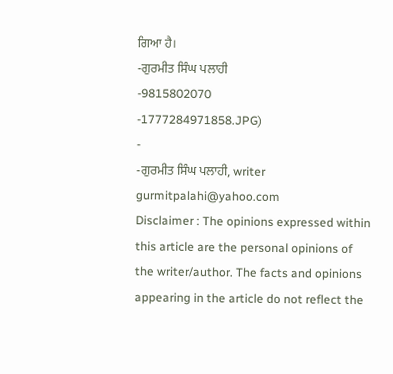ਗਿਆ ਹੈ।
-ਗੁਰਮੀਤ ਸਿੰਘ ਪਲਾਹੀ
-9815802070
-1777284971858.JPG)
-
-ਗੁਰਮੀਤ ਸਿੰਘ ਪਲਾਹੀ, writer
gurmitpalahi@yahoo.com
Disclaimer : The opinions expressed within this article are the personal opinions of the writer/author. The facts and opinions appearing in the article do not reflect the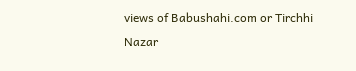views of Babushahi.com or Tirchhi Nazar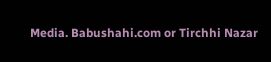Media. Babushahi.com or Tirchhi Nazar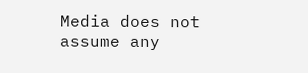Media does not assume any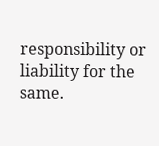responsibility or liability for the same.